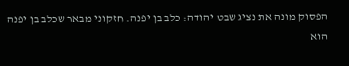הפסוק מונה את נציג שבט יהודה: כלב בן יפנה. חזקוני מבאר שכלב בן יפנה הוא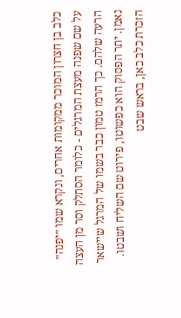כלב בן חצרון המוכר ממקומות אחרים, ונקרא שמו ״יפנה״ על שם שפנה מעצת המרגלים - כלומר הסתלק וסר מן העצה הרעה שלהם. כך הרמז טמון כבר בשמו של המרגל שיישאר נאמן. יתר הפסוק הוא כפשוטו, פירוט שם השליח ושבטו. הזכרת כלב כאן, בראש שבט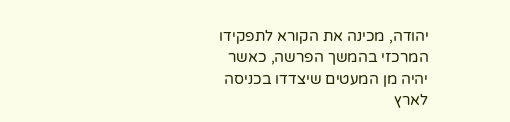יהודה, מכינה את הקורא לתפקידו המרכזי בהמשך הפרשה, כאשר יהיה מן המעטים שיצדדו בכניסה לארץ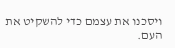ויסכנו את עצמם כדי להשקיט את העם.